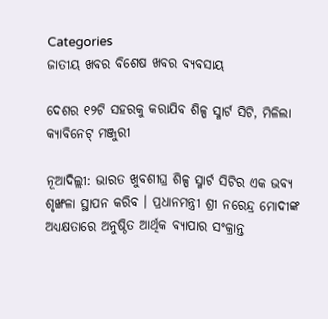Categories
ଜାତୀୟ ଖବର ବିଶେଷ ଖବର ବ୍ୟବସାୟ

ଦେଶର ୧୨ଟି ସହରକୁ କରାଯିବ ଶିଳ୍ପ ସ୍ମାର୍ଟ ସିଟି, ମିଳିଲା କ୍ୟାବିନେଟ୍ ମଞ୍ଜୁରୀ

ନୂଆଦିଲ୍ଲୀ: ଭାରତ ଖୁବଶୀଘ୍ର ଶିଳ୍ପ ସ୍ମାର୍ଟ ସିଟିର ଏକ ଭବ୍ୟ ଶୃଙ୍ଖଳା ସ୍ଥାପନ କରିବ । ପ୍ରଧାନମନ୍ତ୍ରୀ ଶ୍ରୀ ନରେନ୍ଦ୍ର ମୋଦୀଙ୍କ ଅଧ୍ୟକ୍ଷତାରେ ଅନୁଷ୍ଠିତ ଆର୍ଥିକ ବ୍ୟାପାର ସଂକ୍ରାନ୍ତ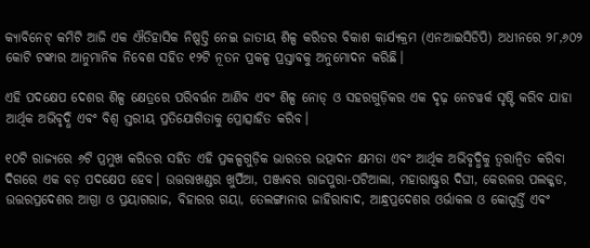କ୍ୟାବିନେଟ୍ କମିଟି ଆଜି ଏକ ଐତିହାସିକ ନିଷ୍ପତ୍ତି ନେଇ ଜାତୀୟ ଶିଳ୍ପ କରିଡର ବିକାଶ କାର୍ଯ୍ୟକ୍ରମ (ଏନଆଇସିଡିପି) ଅଧୀନରେ ୨୮,୬୦୨ କୋଟି ଟଙ୍କାର ଆନୁମାନିକ ନିବେଶ ସହିତ ୧୨ଟି ନୂତନ ପ୍ରକଳ୍ପ ପ୍ରସ୍ତାବକୁ ଅନୁମୋଦନ କରିଛି।

ଏହି ପଦକ୍ଷେପ ଦେଶର ଶିଳ୍ପ କ୍ଷେତ୍ରରେ ପରିବର୍ତ୍ତନ ଆଣିବ ଏବଂ ଶିଳ୍ପ ନୋଡ୍ ଓ ସହରଗୁଡ଼ିକର ଏକ ଦୃଢ଼ ନେଟୱର୍କ ସୃଷ୍ଟି କରିବ ଯାହା ଆର୍ଥିକ ଅଭିବୃଦ୍ଧି ଏବଂ ବିଶ୍ୱ ସ୍ତରୀୟ ପ୍ରତିଯୋଗିତାକୁ ପ୍ରୋତ୍ସାହିତ କରିବ।

୧୦ଟି ରାଜ୍ୟରେ ୬ଟି ପ୍ରମୁଖ କରିଡର ସହିତ ଏହି ପ୍ରକଳ୍ପଗୁଡ଼ିକ ଭାରତର ଉତ୍ପାଦନ କ୍ଷମତା ଏବଂ ଆର୍ଥିକ ଅଭିବୃଦ୍ଧିକୁ ତ୍ୱରାନ୍ୱିତ କରିବା ଦିଗରେ ଏକ ବଡ଼ ପଦକ୍ଷେପ ହେବ। ଉତ୍ତରାଖଣ୍ଡର ଖୁର୍ପିଆ, ପଞ୍ଜାବର ରାଜପୁରା-ପଟିଆଲା, ମହାରାଷ୍ଟ୍ରର ଦିଘୀ, କେରଳର ପଲକ୍କଡ, ଉତ୍ତରପ୍ରଦେଶର ଆଗ୍ରା ଓ ପ୍ରୟାଗରାଜ, ବିହାରର ଗୟା, ତେଲଙ୍ଗାନାର ଜାହିରାବାଦ, ଆନ୍ଧ୍ରପ୍ରଦେଶର ଓର୍ଭାକଲ ଓ କୋପ୍ପର୍ତ୍ତି ଏବଂ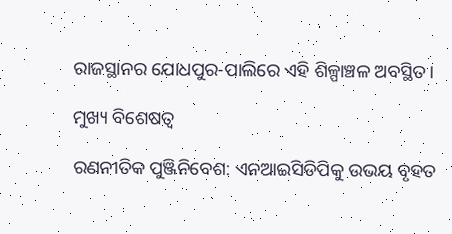ରାଜସ୍ଥାନର ଯୋଧପୁର-ପାଲିରେ ଏହି ଶିଳ୍ପାଞ୍ଚଳ ଅବସ୍ଥିତ।

ମୁଖ୍ୟ ବିଶେଷତ୍ୱ

ରଣନୀତିକ ପୁଞ୍ଜିନିବେଶ: ଏନଆଇସିଡିପିକୁ ଉଭୟ ବୃହତ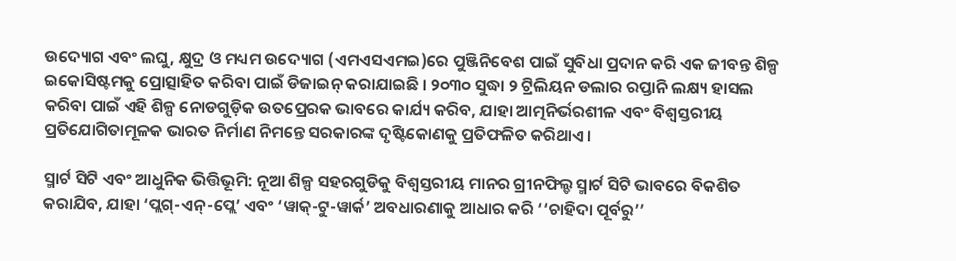ଉଦ୍ୟୋଗ ଏବଂ ଲଘୁ, କ୍ଷୁଦ୍ର ଓ ମଧ୍ୟମ ଉଦ୍ୟୋଗ (ଏମଏସଏମଇ)ରେ ପୁଞ୍ଜିନିବେଶ ପାଇଁ ସୁବିଧା ପ୍ରଦାନ କରି ଏକ ଜୀବନ୍ତ ଶିଳ୍ପ ଇକୋସିଷ୍ଟମକୁ ପ୍ରୋତ୍ସାହିତ କରିବା ପାଇଁ ଡିଜାଇନ୍ କରାଯାଇଛି । ୨୦୩୦ ସୁଦ୍ଧା ୨ ଟ୍ରିଲିୟନ ଡଲାର ରପ୍ତାନି ଲକ୍ଷ୍ୟ ହାସଲ କରିବା ପାଇଁ ଏହି ଶିଳ୍ପ ନୋଡଗୁଡ଼ିକ ଉତପ୍ରେରକ ଭାବରେ କାର୍ଯ୍ୟ କରିବ, ଯାହା ଆତ୍ମନିର୍ଭରଶୀଳ ଏବଂ ବିଶ୍ୱସ୍ତରୀୟ ପ୍ରତିଯୋଗିତାମୂଳକ ଭାରତ ନିର୍ମାଣ ନିମନ୍ତେ ସରକାରଙ୍କ ଦୃଷ୍ଟିକୋଣକୁ ପ୍ରତିଫଳିତ କରିଥାଏ।

ସ୍ମାର୍ଟ ସିଟି ଏବଂ ଆଧୁନିକ ଭିତ୍ତିଭୂମି: ନୂଆ ଶିଳ୍ପ ସହରଗୁଡିକୁ ବିଶ୍ୱସ୍ତରୀୟ ମାନର ଗ୍ରୀନଫିଲ୍ଡ ସ୍ମାର୍ଟ ସିଟି ଭାବରେ ବିକଶିତ କରାଯିବ, ଯାହା ‘ପ୍ଲଗ୍-ଏନ୍-ପ୍ଲେ’ ଏବଂ ‘ୱାକ୍-ଟୁ-ୱାର୍କ’ ଅବଧାରଣାକୁ ଆଧାର କରି ‘‘ଚାହିଦା ପୂର୍ବରୁ’’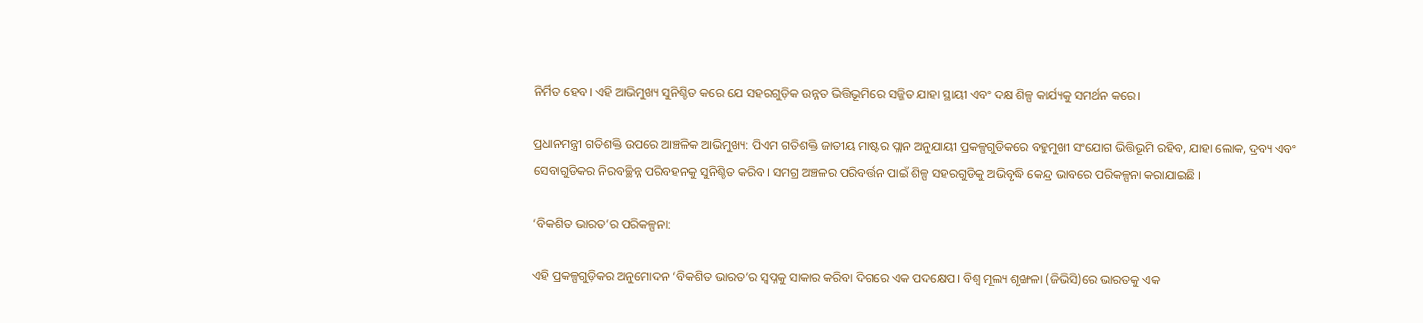ନିର୍ମିତ ହେବ। ଏହି ଆଭିମୁଖ୍ୟ ସୁନିଶ୍ଚିତ କରେ ଯେ ସହରଗୁଡ଼ିକ ଉନ୍ନତ ଭିତ୍ତିଭୂମିରେ ସଜ୍ଜିତ ଯାହା ସ୍ଥାୟୀ ଏବଂ ଦକ୍ଷ ଶିଳ୍ପ କାର୍ଯ୍ୟକୁ ସମର୍ଥନ କରେ।

ପ୍ରଧାନମନ୍ତ୍ରୀ ଗତିଶକ୍ତି ଉପରେ ଆଞ୍ଚଳିକ ଆଭିମୁଖ୍ୟ: ପିଏମ ଗତିଶକ୍ତି ଜାତୀୟ ମାଷ୍ଟର ପ୍ଲାନ ଅନୁଯାୟୀ ପ୍ରକଳ୍ପଗୁଡିକରେ ବହୁମୁଖୀ ସଂଯୋଗ ଭିତ୍ତିଭୂମି ରହିବ, ଯାହା ଲୋକ, ଦ୍ରବ୍ୟ ଏବଂ ସେବାଗୁଡିକର ନିରବଚ୍ଛିନ୍ନ ପରିବହନକୁ ସୁନିଶ୍ଚିତ କରିବ। ସମଗ୍ର ଅଞ୍ଚଳର ପରିବର୍ତ୍ତନ ପାଇଁ ଶିଳ୍ପ ସହରଗୁଡିକୁ ଅଭିବୃଦ୍ଧି କେନ୍ଦ୍ର ଭାବରେ ପରିକଳ୍ପନା କରାଯାଇଛି ।

‘ବିକଶିତ ଭାରତ’ର ପରିକଳ୍ପନା:

ଏହି ପ୍ରକଳ୍ପଗୁଡ଼ିକର ଅନୁମୋଦନ ‘ବିକଶିତ ଭାରତ’ର ସ୍ୱପ୍ନକୁ ସାକାର କରିବା ଦିଗରେ ଏକ ପଦକ୍ଷେପ। ବିଶ୍ୱ ମୂଲ୍ୟ ଶୃଙ୍ଖଳା (ଜିଭିସି)ରେ ଭାରତକୁ ଏକ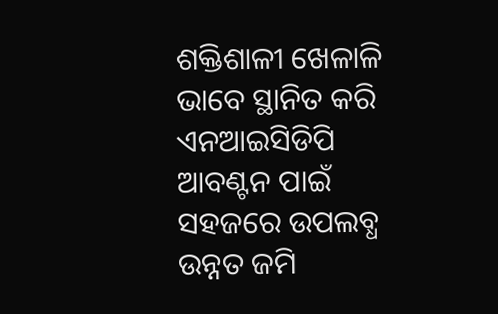ଶକ୍ତିଶାଳୀ ଖେଳାଳି ଭାବେ ସ୍ଥାନିତ କରି ଏନଆଇସିଡିପି ଆବଣ୍ଟନ ପାଇଁ ସହଜରେ ଉପଲବ୍ଧ ଉନ୍ନତ ଜମି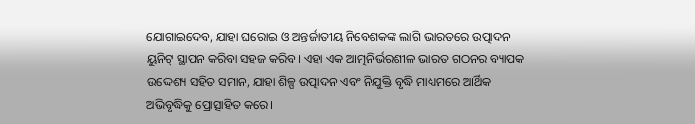ଯୋଗାଇଦେବ, ଯାହା ଘରୋଇ ଓ ଅନ୍ତର୍ଜାତୀୟ ନିବେଶକଙ୍କ ଲାଗି ଭାରତରେ ଉତ୍ପାଦନ ୟୁନିଟ୍ ସ୍ଥାପନ କରିବା ସହଜ କରିବ। ଏହା ଏକ ଆତ୍ମନିର୍ଭରଶୀଳ ଭାରତ ଗଠନର ବ୍ୟାପକ ଉଦ୍ଦେଶ୍ୟ ସହିତ ସମାନ, ଯାହା ଶିଳ୍ପ ଉତ୍ପାଦନ ଏବଂ ନିଯୁକ୍ତି ବୃଦ୍ଧି ମାଧ୍ୟମରେ ଆର୍ଥିକ ଅଭିବୃଦ୍ଧିକୁ ପ୍ରୋତ୍ସାହିତ କରେ।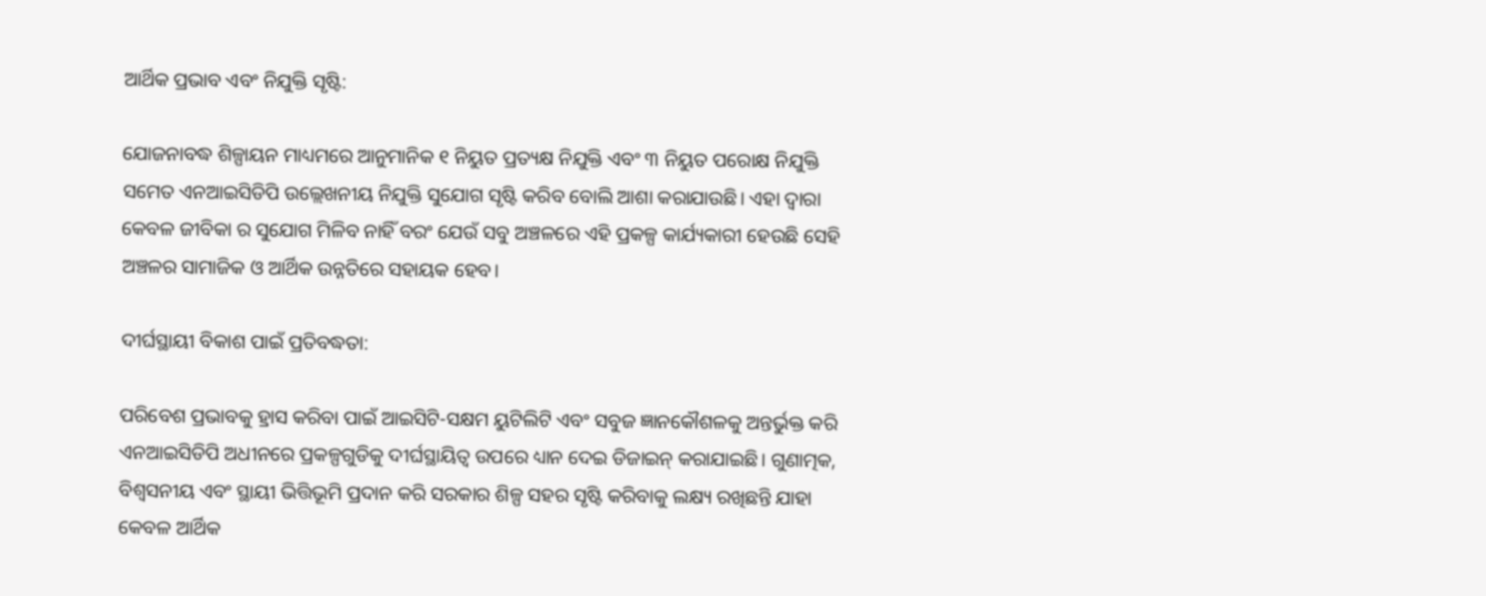ଆର୍ଥିକ ପ୍ରଭାବ ଏବଂ ନିଯୁକ୍ତି ସୃଷ୍ଟି:

ଯୋଜନାବଦ୍ଧ ଶିଳ୍ପାୟନ ମାଧ୍ୟମରେ ଆନୁମାନିକ ୧ ନିୟୁତ ପ୍ରତ୍ୟକ୍ଷ ନିଯୁକ୍ତି ଏବଂ ୩ ନିୟୁତ ପରୋକ୍ଷ ନିଯୁକ୍ତି ସମେତ ଏନଆଇସିଡିପି ଉଲ୍ଲେଖନୀୟ ନିଯୁକ୍ତି ସୁଯୋଗ ସୃଷ୍ଟି କରିବ ବୋଲି ଆଶା କରାଯାଉଛି। ଏହା ଦ୍ୱାରା କେବଳ ଜୀବିକା ର ସୁଯୋଗ ମିଳିବ ନାହିଁ ବରଂ ଯେଉଁ ସବୁ ଅଞ୍ଚଳରେ ଏହି ପ୍ରକଳ୍ପ କାର୍ଯ୍ୟକାରୀ ହେଉଛି ସେହି ଅଞ୍ଚଳର ସାମାଜିକ ଓ ଆର୍ଥିକ ଉନ୍ନତିରେ ସହାୟକ ହେବ।

ଦୀର୍ଘସ୍ଥାୟୀ ବିକାଶ ପାଇଁ ପ୍ରତିବଦ୍ଧତା:

ପରିବେଶ ପ୍ରଭାବକୁ ହ୍ରାସ କରିବା ପାଇଁ ଆଇସିଟି-ସକ୍ଷମ ୟୁଟିଲିଟି ଏବଂ ସବୁଜ ଜ୍ଞାନକୌଶଳକୁ ଅନ୍ତର୍ଭୁକ୍ତ କରି ଏନଆଇସିଡିପି ଅଧୀନରେ ପ୍ରକଳ୍ପଗୁଡିକୁ ଦୀର୍ଘସ୍ଥାୟିତ୍ୱ ଉପରେ ଧ୍ୟାନ ଦେଇ ଡିଜାଇନ୍ କରାଯାଇଛି। ଗୁଣାତ୍ମକ, ବିଶ୍ୱସନୀୟ ଏବଂ ସ୍ଥାୟୀ ଭିତ୍ତିଭୂମି ପ୍ରଦାନ କରି ସରକାର ଶିଳ୍ପ ସହର ସୃଷ୍ଟି କରିବାକୁ ଲକ୍ଷ୍ୟ ରଖିଛନ୍ତି ଯାହା କେବଳ ଆର୍ଥିକ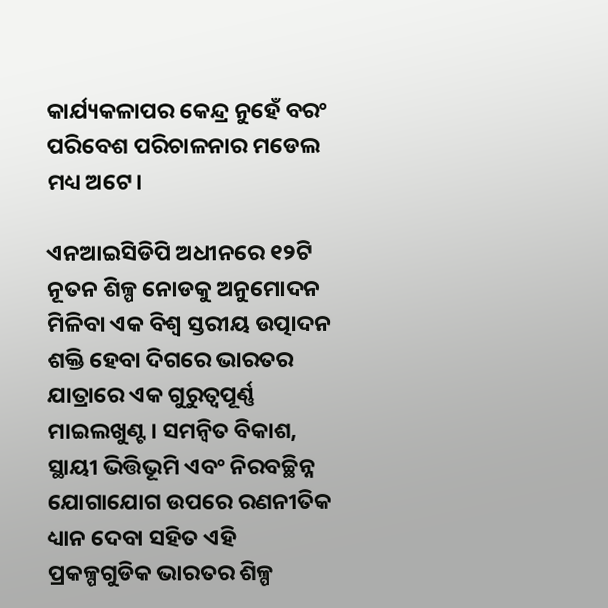କାର୍ଯ୍ୟକଳାପର କେନ୍ଦ୍ର ନୁହେଁ ବରଂ ପରିବେଶ ପରିଚାଳନାର ମଡେଲ ମଧ୍ୟ ଅଟେ।

ଏନଆଇସିଡିପି ଅଧୀନରେ ୧୨ଟି ନୂତନ ଶିଳ୍ପ ନୋଡକୁ ଅନୁମୋଦନ ମିଳିବା ଏକ ବିଶ୍ୱ ସ୍ତରୀୟ ଉତ୍ପାଦନ ଶକ୍ତି ହେବା ଦିଗରେ ଭାରତର ଯାତ୍ରାରେ ଏକ ଗୁରୁତ୍ୱପୂର୍ଣ୍ଣ ମାଇଲଖୁଣ୍ଟ। ସମନ୍ୱିତ ବିକାଶ, ସ୍ଥାୟୀ ଭିତ୍ତିଭୂମି ଏବଂ ନିରବଚ୍ଛିନ୍ନ ଯୋଗାଯୋଗ ଉପରେ ରଣନୀତିକ ଧ୍ୟାନ ଦେବା ସହିତ ଏହି ପ୍ରକଳ୍ପଗୁଡିକ ଭାରତର ଶିଳ୍ପ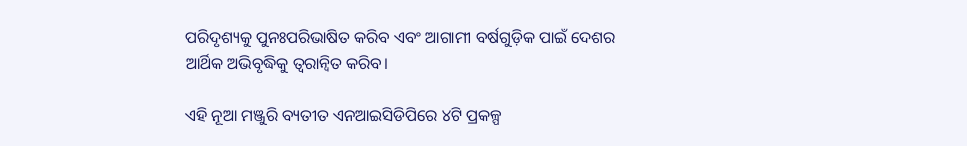ପରିଦୃଶ୍ୟକୁ ପୁନଃପରିଭାଷିତ କରିବ ଏବଂ ଆଗାମୀ ବର୍ଷଗୁଡ଼ିକ ପାଇଁ ଦେଶର ଆର୍ଥିକ ଅଭିବୃଦ୍ଧିକୁ ତ୍ୱରାନ୍ୱିତ କରିବ।

ଏହି ନୂଆ ମଞ୍ଜୁରି ବ୍ୟତୀତ ଏନଆଇସିଡିପିରେ ୪ଟି ପ୍ରକଳ୍ପ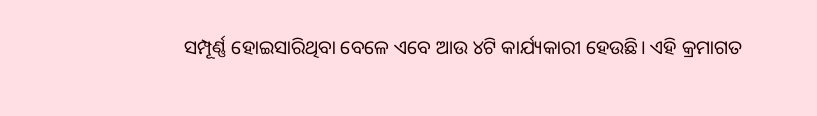ସମ୍ପୂର୍ଣ୍ଣ ହୋଇସାରିଥିବା ବେଳେ ଏବେ ଆଉ ୪ଟି କାର୍ଯ୍ୟକାରୀ ହେଉଛି। ଏହି କ୍ରମାଗତ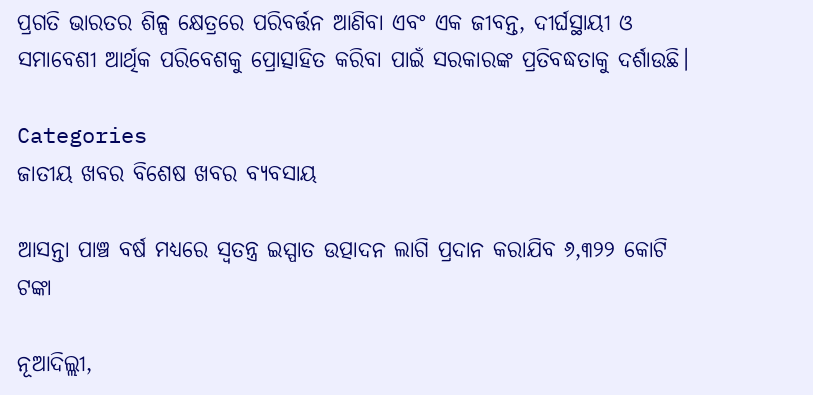ପ୍ରଗତି ଭାରତର ଶିଳ୍ପ କ୍ଷେତ୍ରରେ ପରିବର୍ତ୍ତନ ଆଣିବା ଏବଂ ଏକ ଜୀବନ୍ତ, ଦୀର୍ଘସ୍ଥାୟୀ ଓ ସମାବେଶୀ ଆର୍ଥିକ ପରିବେଶକୁ ପ୍ରୋତ୍ସାହିତ କରିବା ପାଇଁ ସରକାରଙ୍କ ପ୍ରତିବଦ୍ଧତାକୁ ଦର୍ଶାଉଛି।

Categories
ଜାତୀୟ ଖବର ବିଶେଷ ଖବର ବ୍ୟବସାୟ

ଆସନ୍ତା ପାଞ୍ଚ ବର୍ଷ ମଧ୍ୟରେ ସ୍ୱତନ୍ତ୍ର ଇସ୍ପାତ ଉତ୍ପାଦନ ଲାଗି ପ୍ରଦାନ କରାଯିବ ୬,୩୨୨ କୋଟି ଟଙ୍କା

ନୂଆଦିଲ୍ଲୀ,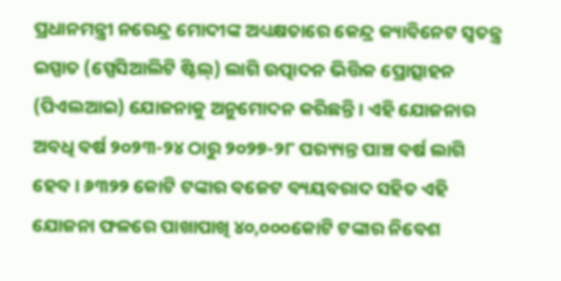ପ୍ରଧାନମନ୍ତ୍ରୀ ନରେନ୍ଦ୍ର ମୋଦୀଙ୍କ ଅଧ୍ୟକ୍ଷତାରେ କେନ୍ଦ୍ର କ୍ୟାବିନେଟ ସ୍ୱତନ୍ତ୍ର ଇସ୍ପାତ (ସ୍ପେସିଆଲିଟି ଷ୍ଟିଲ୍) ଲାଗି ଉତ୍ପାଦନ ଭିତ୍ତିକ ପ୍ରୋତ୍ସାହନ (ପିଏଲଆଇ) ଯୋଜନାକୁ ଅନୁମୋଦନ କରିଛନ୍ତି। ଏହି ଯୋଜନାର ଅବଧି ବର୍ଷ ୨୦୨୩-୨୪ ଠାରୁ ୨୦୨୭-୨୮ ପର‌୍ୟ୍ୟନ୍ତ ପାଞ୍ଚ ବର୍ଷ ଲାଗି ହେବ। ୬୩୨୨ କୋଟି ଟଙ୍କାର ବଜେଟ ବ୍ୟୟବରାଦ ସହିତ ଏହି ଯୋଜନା ଫଳରେ ପାଖାପାଖି ୪୦,୦୦୦କୋଟି ଟଙ୍କାର ନିବେଶ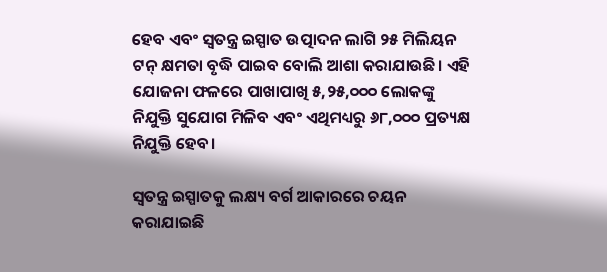ହେବ ଏବଂ ସ୍ୱତନ୍ତ୍ର ଇସ୍ପାତ ଉତ୍ପାଦନ ଲାଗି ୨୫ ମିଲିୟନ ଟନ୍ କ୍ଷମତା ବୃଦ୍ଧି ପାଇବ ବୋଲି ଆଶା କରାଯାଉଛି। ଏହି ଯୋଜନା ଫଳରେ ପାଖାପାଖି ୫,୨୫,୦୦୦ ଲୋକଙ୍କୁ ନିଯୁକ୍ତି ସୁଯୋଗ ମିଳିବ ଏବଂ ଏଥିମଧ୍ୟରୁ ୬୮,୦୦୦ ପ୍ରତ୍ୟକ୍ଷ ନିଯୁକ୍ତି ହେବ।

ସ୍ୱତନ୍ତ୍ର ଇସ୍ପାତକୁ ଲକ୍ଷ୍ୟ ବର୍ଗ ଆକାରରେ ଚୟନ କରାଯାଇଛି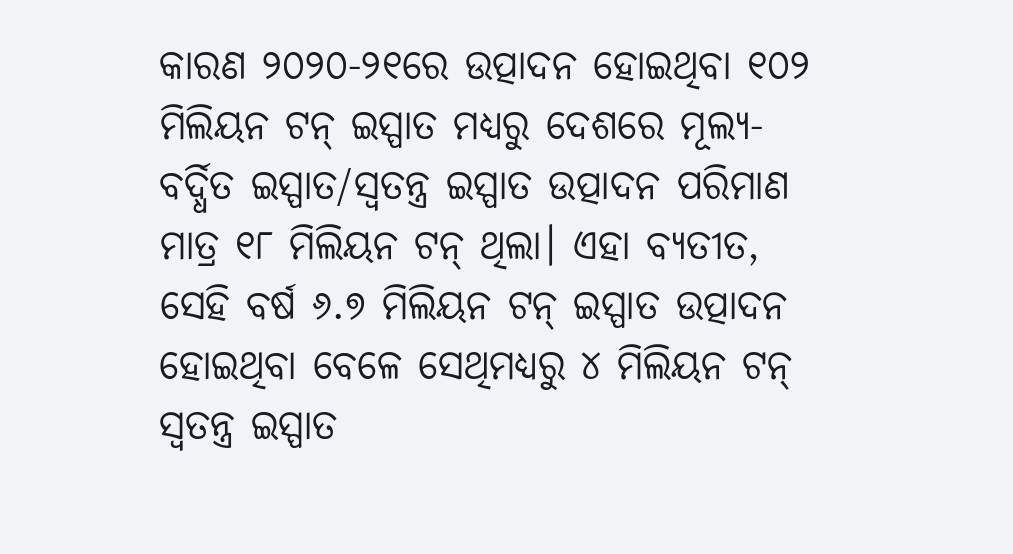କାରଣ ୨୦୨୦-୨୧ରେ ଉତ୍ପାଦନ ହୋଇଥିବା ୧୦୨ ମିଲିୟନ ଟନ୍ ଇସ୍ପାତ ମଧ୍ୟରୁ ଦେଶରେ ମୂଲ୍ୟ-ବର୍ଦ୍ଧିତ ଇସ୍ପାତ/ସ୍ୱତନ୍ତ୍ର ଇସ୍ପାତ ଉତ୍ପାଦନ ପରିମାଣ ମାତ୍ର ୧୮ ମିଲିୟନ ଟନ୍ ଥିଲା। ଏହା ବ୍ୟତୀତ, ସେହି ବର୍ଷ ୬.୭ ମିଲିୟନ ଟନ୍ ଇସ୍ପାତ ଉତ୍ପାଦନ ହୋଇଥିବା ବେଳେ ସେଥିମଧ୍ୟରୁ ୪ ମିଲିୟନ ଟନ୍ ସ୍ୱତନ୍ତ୍ର ଇସ୍ପାତ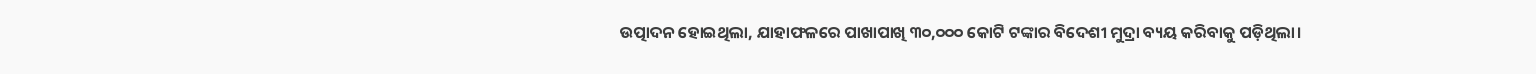ଉତ୍ପାଦନ ହୋଇଥିଲା, ଯାହାଫଳରେ ପାଖାପାଖି ୩୦,୦୦୦ କୋଟି ଟଙ୍କାର ବିଦେଶୀ ମୁଦ୍ରା ବ୍ୟୟ କରିବାକୁ ପଡ଼ିଥିଲା।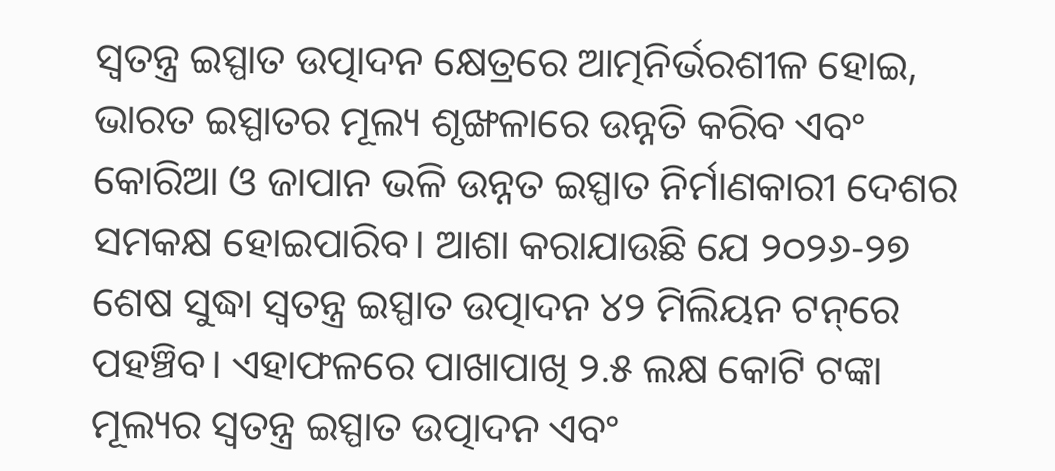ସ୍ୱତନ୍ତ୍ର ଇସ୍ପାତ ଉତ୍ପାଦନ କ୍ଷେତ୍ରରେ ଆତ୍ମନିର୍ଭରଶୀଳ ହୋଇ, ଭାରତ ଇସ୍ପାତର ମୂଲ୍ୟ ଶୃଙ୍ଖଳାରେ ଉନ୍ନତି କରିବ ଏବଂ କୋରିଆ ଓ ଜାପାନ ଭଳି ଉନ୍ନତ ଇସ୍ପାତ ନିର୍ମାଣକାରୀ ଦେଶର ସମକକ୍ଷ ହୋଇପାରିବ। ଆଶା କରାଯାଉଛି ଯେ ୨୦୨୬-୨୭ ଶେଷ ସୁଦ୍ଧା ସ୍ୱତନ୍ତ୍ର ଇସ୍ପାତ ଉତ୍ପାଦନ ୪୨ ମିଲିୟନ ଟନ୍‌ରେ ପହଞ୍ଚିବ। ଏହାଫଳରେ ପାଖାପାଖି ୨.୫ ଲକ୍ଷ କୋଟି ଟଙ୍କା ମୂଲ୍ୟର ସ୍ୱତନ୍ତ୍ର ଇସ୍ପାତ ଉତ୍ପାଦନ ଏବଂ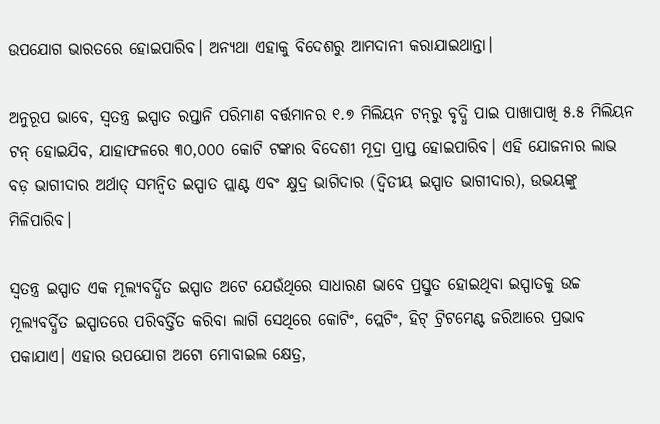ଉପଯୋଗ ଭାରତରେ ହୋଇପାରିବ। ଅନ୍ୟଥା ଏହାକୁ ବିଦେଶରୁ ଆମଦାନୀ କରାଯାଇଥାନ୍ତା।

ଅନୁରୂପ ଭାବେ, ସ୍ୱତନ୍ତ୍ର ଇସ୍ପାତ ରପ୍ତାନି ପରିମାଣ ବର୍ତ୍ତମାନର ୧.୭ ମିଲିୟନ ଟନ୍‌ରୁ ବୃଦ୍ଧି ପାଇ ପାଖାପାଖି ୫.୫ ମିଲିୟନ ଟନ୍ ହୋଇଯିବ, ଯାହାଫଳରେ ୩୦,୦୦୦ କୋଟି ଟଙ୍କାର ବିଦେଶୀ ମୂଦ୍ରା ପ୍ରାପ୍ତ ହୋଇପାରିବ। ଏହି ଯୋଜନାର ଲାଭ ବଡ଼ ଭାଗୀଦାର ଅର୍ଥାତ୍ ସମନ୍ବିତ ଇସ୍ପାତ ପ୍ଲାଣ୍ଟ ଏବଂ କ୍ଷୁଦ୍ର ଭାଗିଦାର (ଦ୍ୱିତୀୟ ଇସ୍ପାତ ଭାଗୀଦାର), ଉଭୟଙ୍କୁ ମିଳିପାରିବ।

ସ୍ୱତନ୍ତ୍ର ଇସ୍ପାତ ଏକ ମୂଲ୍ୟବର୍ଦ୍ଧିତ ଇସ୍ପାତ ଅଟେ ଯେଉଁଥିରେ ସାଧାରଣ ଭାବେ ପ୍ରସ୍ତୁତ ହୋଇଥିବା ଇସ୍ପାତକୁ ଉଚ୍ଚ ମୂଲ୍ୟବର୍ଦ୍ଧିତ ଇସ୍ପାତରେ ପରିବର୍ତ୍ତିତ କରିବା ଲାଗି ସେଥିରେ କୋଟିଂ, ପ୍ଲେଟିଂ, ହିଟ୍ ଟ୍ରିଟମେଣ୍ଟ ଜରିଆରେ ପ୍ରଭାବ ପକାଯାଏ। ଏହାର ଉପଯୋଗ ଅଟୋ ମୋବାଇଲ କ୍ଷେତ୍ର,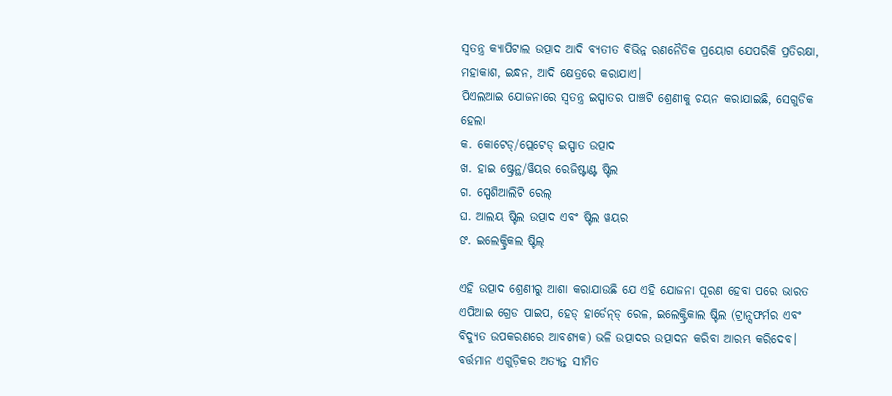ସ୍ୱତନ୍ତ୍ର କ୍ୟାପିଟାଲ ଉତ୍ପାଦ ଆଦି ବ୍ୟତୀତ ବିଭିନ୍ନ ରଣନୈତିକ ପ୍ରୟୋଗ ଯେପରିକି ପ୍ରତିରକ୍ଷା, ମହାକାଶ, ଇନ୍ଧନ, ଆଦି କ୍ଷେତ୍ରରେ କରାଯାଏ।
ପିଏଲଆଇ ଯୋଜନାରେ ସ୍ୱତନ୍ତ୍ର ଇସ୍ପାତର ପାଞ୍ଚଟି ଶ୍ରେଣୀକୁ ଚୟନ କରାଯାଇଛି, ସେଗୁଡିକ ହେଲା
କ. କୋଟେଡ୍/ପ୍ଲେଟେଡ୍ ଇସ୍ପାତ ଉତ୍ପାଦ
ଖ. ହାଇ ଷ୍ଟ୍ରେନ୍ଥ/ୱିୟର ରେଜିଷ୍ଟାଣ୍ଟ ଷ୍ଟିଲ
ଗ. ସ୍ପେଶିଆଲିଟି ରେଲ୍
ଘ. ଆଲୟ ଷ୍ଟିଲ ଉତ୍ପାଦ ଏବଂ ଷ୍ଟିଲ ୱୟର
ଙ. ଇଲେକ୍ଟ୍ରିକଲ ଷ୍ଟିଲ୍

ଏହି ଉତ୍ପାଦ ଶ୍ରେଣୀରୁ ଆଶା କରାଯାଉଛି ଯେ ଏହି ଯୋଜନା ପୂରଣ ହେବା ପରେ ଭାରତ ଏପିଆଇ ଗ୍ରେଡ ପାଇପ, ହେଡ୍ ହାର୍ଡେନ୍‌ଡ୍ ରେଳ, ଇଲେକ୍ଟ୍ରିକାଲ ଷ୍ଟିଲ (ଟ୍ରାନ୍ସଫର୍ମର ଏବଂ ବିଦ୍ୟୁତ ଉପକରଣରେ ଆବଶ୍ୟକ) ଭଳି ଉତ୍ପାଦର ଉତ୍ପାଦନ କରିବା ଆରମ୍ଭ କରିଦେବ। ବର୍ତ୍ତମାନ ଏଗୁଡ଼ିକର ଅତ୍ୟନ୍ତ ସୀମିତ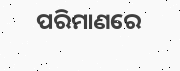ପରିମାଣରେ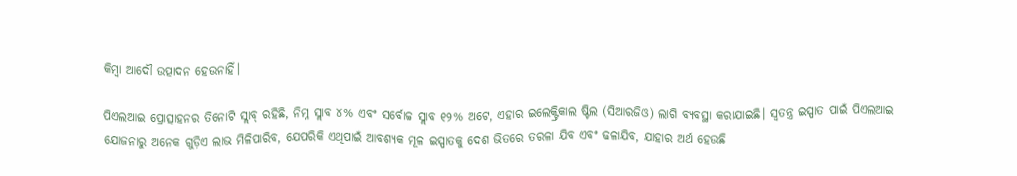କିମ୍ବା ଆଦୌ ଉତ୍ପାଦନ ହେଉନାହିଁ।

ପିଏଲଆଇ ପ୍ରୋତ୍ସାହନର ତିନୋଟି ସ୍ଲାବ୍ ରହିଛି, ନିମ୍ନ ସ୍ଲାବ ୪% ଏବଂ ସର୍ବୋଚ୍ଚ ସ୍ଲାବ ୧୨% ଅଟେ, ଏହାର ଇଲେକ୍ଟ୍ରିକାଲ ଷ୍ଟିଲ (ସିଆରଜିଓ) ଲାଗି ବ୍ୟବସ୍ଥା କରାଯାଇଛି। ସ୍ୱତନ୍ତ୍ର ଇସ୍ପାତ ପାଇଁ ପିଏଲଆଇ ଯୋଜନାରୁ ଅନେକ ଗୁଡ଼ିଏ ଲାଭ ମିଳିପାରିବ, ଯେପରିକି ଏଥିପାଇଁ ଆବଶ୍ୟକ ମୂଳ ଇସ୍ପାତକୁ ଦେଶ ଭିତରେ ତରଳା ଯିବ ଏବଂ ଢଳାଯିବ, ଯାହାର ଅର୍ଥ ହେଉଛି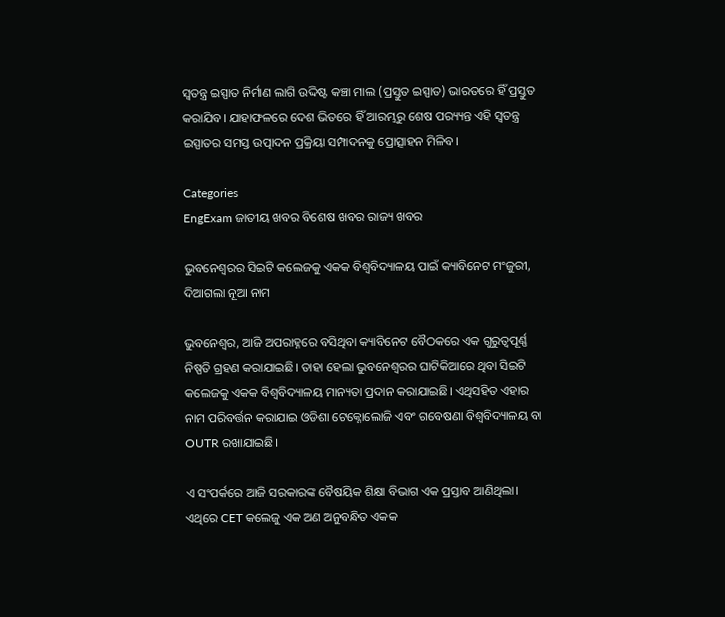ସ୍ୱତନ୍ତ୍ର ଇସ୍ପାତ ନିର୍ମାଣ ଲାଗି ଉଦ୍ଦିଷ୍ଟ କଞ୍ଚା ମାଲ (ପ୍ରସ୍ତୁତ ଇସ୍ପାତ) ଭାରତରେ ହିଁ ପ୍ରସ୍ତୁତ କରାଯିବ। ଯାହାଫଳରେ ଦେଶ ଭିତରେ ହିଁ ଆରମ୍ଭରୁ ଶେଷ ପର‌୍ୟ୍ୟନ୍ତ ଏହି ସ୍ୱତନ୍ତ୍ର ଇସ୍ପାତର ସମସ୍ତ ଉତ୍ପାଦନ ପ୍ରକ୍ରିୟା ସମ୍ପାଦନକୁ ପ୍ରୋତ୍ସାହନ ମିଳିବ।

Categories
EngExam ଜାତୀୟ ଖବର ବିଶେଷ ଖବର ରାଜ୍ୟ ଖବର

ଭୁବନେଶ୍ବରର ସିଇଟି କଲେଜକୁ ଏକକ ବିଶ୍ବବିଦ୍ୟାଳୟ ପାଇଁ କ୍ୟାବିନେଟ ମଂଜୁରୀ, ଦିଆଗଲା ନୂଆ ନାମ

ଭୁବନେଶ୍ବର, ଆଜି ଅପରାହ୍ନରେ ବସିଥିବା କ୍ୟାବିନେଟ ବୈଠକରେ ଏକ ଗୁରୁତ୍ବପୂର୍ଣ୍ଣ ନିଷ୍ପତି ଗ୍ରହଣ କରାଯାଇଛି। ତାହା ହେଲା ଭୁବନେଶ୍ବରର ଘାଟିକିଆରେ ଥିବା ସିଇଟି କଲେଜକୁ ଏକକ ବିଶ୍ବବିଦ୍ୟାଳୟ ମାନ୍ୟତା ପ୍ରଦାନ କରାଯାଇଛି। ଏଥିସହିତ ଏହାର ନାମ ପରିବର୍ତ୍ତନ କରାଯାଇ ଓଡିଶା ଟେକ୍ନୋଲୋଜି ଏବଂ ଗବେଷଣା ବିଶ୍ୱବିଦ୍ୟାଳୟ ବା OUTR ରଖାଯାଇଛି।

ଏ ସଂପର୍କରେ ଆଜି ସରକାରଙ୍କ ବୈଷୟିକ ଶିକ୍ଷା ବିଭାଗ ଏକ ପ୍ରସ୍ତାବ ଆଣିଥିଲା। ଏଥିରେ CET କଲେଜୁ ଏକ ଅଣ ଅନୁବନ୍ଧିତ ଏକକ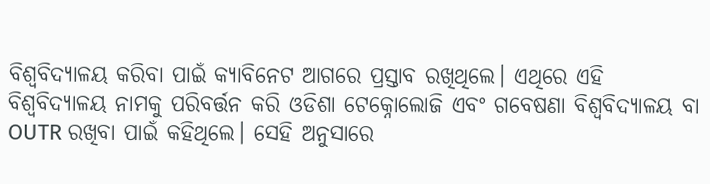ବିଶ୍ବବିଦ୍ୟାଳୟ କରିବା ପାଇଁ କ୍ୟାବିନେଟ ଆଗରେ ପ୍ରସ୍ତାବ ରଖିଥିଲେ। ଏଥିରେ ଏହି ବିଶ୍ବବିଦ୍ୟାଳୟ ନାମକୁ ପରିବର୍ତ୍ତନ କରି ଓଡିଶା ଟେକ୍ନୋଲୋଜି ଏବଂ ଗବେଷଣା ବିଶ୍ୱବିଦ୍ୟାଳୟ ବା OUTR ରଖିବା ପାଇଁ କହିଥିଲେ। ସେହି ଅନୁସାରେ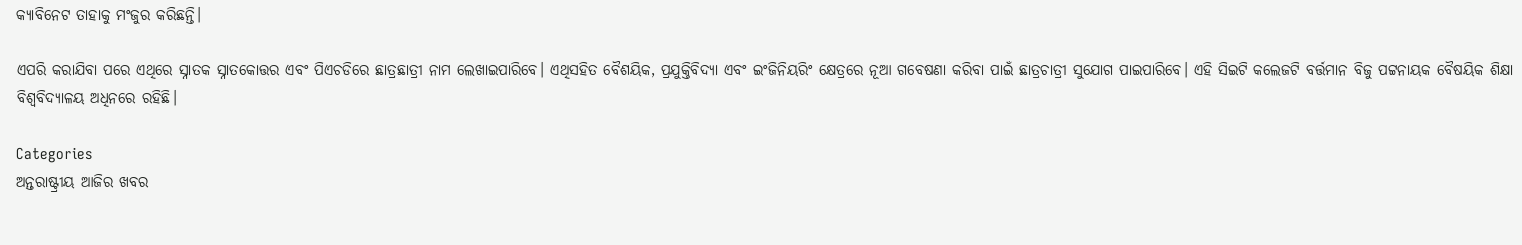କ୍ୟାବିନେଟ ତାହାକୁ ମଂଜୁର କରିଛନ୍ତି।

ଏପରି କରାଯିବା ପରେ ଏଥିରେ ସ୍ନାତକ ସ୍ନାତକୋତ୍ତର ଏବଂ ପିଏଚଡିରେ ଛାତ୍ରଛାତ୍ରୀ ନାମ ଲେଖାଇପାରିବେ। ଏଥିସହିତ ବୈଶୟିକ, ପ୍ରଯୁକ୍ତିବିଦ୍ୟା ଏବଂ ଇଂଜିନିୟରିଂ କ୍ଷେତ୍ରରେ ନୂଆ ଗବେଷଣା କରିବା ପାଇଁ ଛାତ୍ରଚାତ୍ରୀ ସୁଯୋଗ ପାଇପାରିବେ। ଏହି ସିଇଟି କଲେଜଟି ବର୍ତ୍ତମାନ ବିଜୁ ପଟ୍ଟନାୟକ ବୈଷୟିକ ଶିକ୍ଷା ବିଶ୍ବବିଦ୍ୟାଳୟ ଅଧିନରେ ରହିଛି।

Categories
ଅନ୍ତରାଷ୍ଟ୍ରୀୟ ଆଜିର ଖବର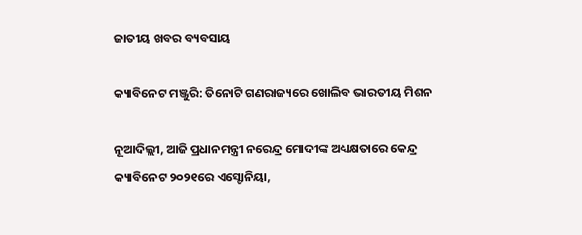ଜାତୀୟ ଖବର ବ୍ୟବସାୟ

କ୍ୟାବିନେଟ ମଞ୍ଜୁରି: ତିନୋଟି ଗଣରାଜ୍ୟରେ ଖୋଲିବ ଭାରତୀୟ ମିଶନ

ନୂଆଦିଲ୍ଲୀ, ଆଜି ପ୍ରଧାନମନ୍ତ୍ରୀ ନରେନ୍ଦ୍ର ମୋଦୀଙ୍କ ଅଧ୍ୟକ୍ଷତାରେ କେନ୍ଦ୍ର କ୍ୟାବିନେଟ ୨୦୨୧ରେ ଏସ୍ଟୋନିୟା,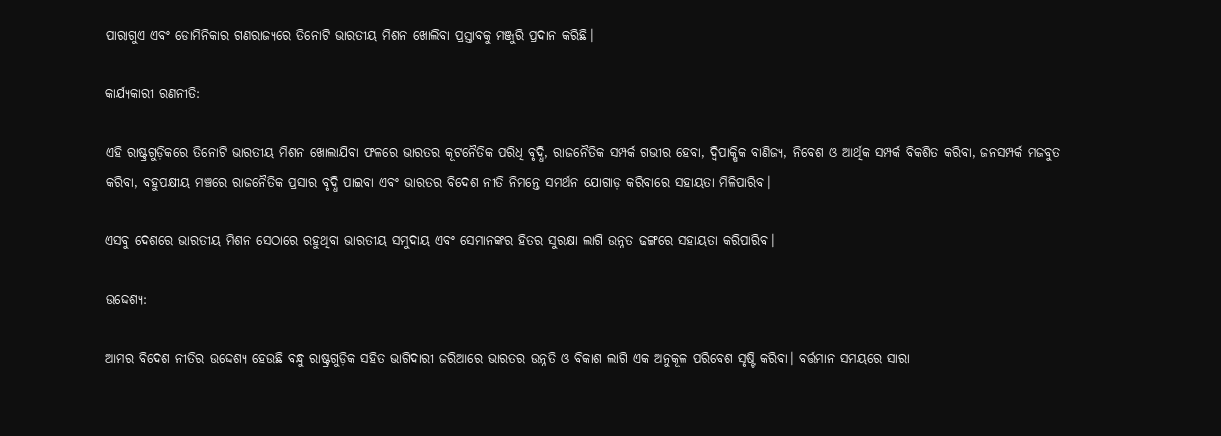ପାରାଗୁଏ ଏବଂ ଡୋମିନିକାର ଗଣରାଜ୍ୟରେ ତିନୋଟି ଭାରତୀୟ ମିଶନ ଖୋଲିବା ପ୍ରସ୍ତାବକୁ ମଞ୍ଜୁରି ପ୍ରଦାନ କରିଛି।

କାର୍ଯ୍ୟକାରୀ ରଣନୀତି:

ଏହି ରାଷ୍ଟ୍ରଗୁଡ଼ିକରେ ତିନୋଟି ଭାରତୀୟ ମିଶନ ଖୋଲାଯିବା ଫଳରେ ଭାରତର କୂଟନୈତିକ ପରିଧି ବୃଦ୍ଧି, ରାଜନୈତିକ ସମ୍ପର୍କ ଗଭୀର ହେବା, ଦ୍ୱିପାକ୍ଷିକ ବାଣିଜ୍ୟ, ନିବେଶ ଓ ଆର୍ଥିକ ସମ୍ପର୍କ ବିକଶିତ କରିବା, ଜନସମ୍ପର୍କ ମଜବୁତ କରିବା, ବହୁପକ୍ଷୀୟ ମଞ୍ଚରେ ରାଜନୈତିକ ପ୍ରସାର ବୃଦ୍ଧି ପାଇବା ଏବଂ ଭାରତର ବିଦେଶ ନୀତି ନିମନ୍ତେ ସମର୍ଥନ ଯୋଗାଡ଼ କରିବାରେ ସହାୟତା ମିଳିପାରିବ।

ଏସବୁ ଦେଶରେ ଭାରତୀୟ ମିଶନ ସେଠାରେ ରହୁଥିବା ଭାରତୀୟ ସମୁଦାୟ ଏବଂ ସେମାନଙ୍କର ହିତର ସୁରକ୍ଷା ଲାଗି ଉନ୍ନତ ଢଙ୍ଗରେ ସହାୟତା କରିପାରିବ।

ଉଦ୍ଦେଶ୍ୟ:

ଆମର ବିଦେଶ ନୀତିର ଉଦ୍ଦେଶ୍ୟ ହେଉଛି ବନ୍ଧୁ ରାଷ୍ଟ୍ରଗୁଡ଼ିକ ସହିତ ଭାଗିଦାରୀ ଜରିଆରେ ଭାରତର ଉନ୍ନତି ଓ ବିକାଶ ଲାଗି ଏକ ଅନୁକୂଳ ପରିବେଶ ସୃଷ୍ଟି କରିବା। ବର୍ତ୍ତମାନ ସମୟରେ ସାରା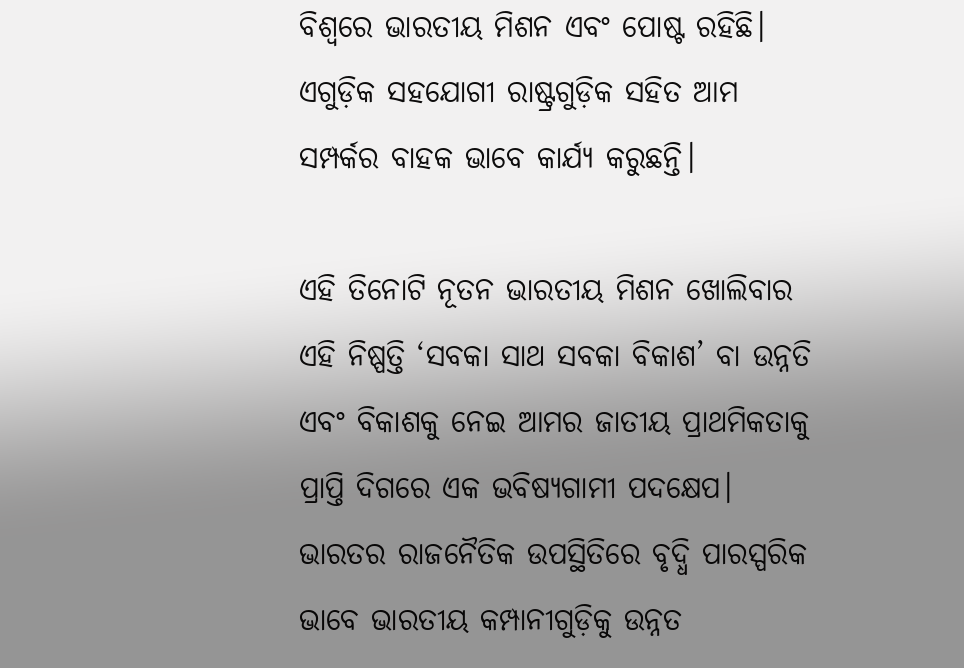ବିଶ୍ୱରେ ଭାରତୀୟ ମିଶନ ଏବଂ ପୋଷ୍ଟ ରହିଛି। ଏଗୁଡ଼ିକ ସହଯୋଗୀ ରାଷ୍ଟ୍ରଗୁଡ଼ିକ ସହିତ ଆମ ସମ୍ପର୍କର ବାହକ ଭାବେ କାର୍ଯ୍ୟ କରୁଛନ୍ତି।

ଏହି ତିନୋଟି ନୂତନ ଭାରତୀୟ ମିଶନ ଖୋଲିବାର ଏହି ନିଷ୍ପତ୍ତି ‘ସବକା ସାଥ ସବକା ବିକାଶ’ ବା ଉନ୍ନତି ଏବଂ ବିକାଶକୁ ନେଇ ଆମର ଜାତୀୟ ପ୍ରାଥମିକତାକୁ ପ୍ରାପ୍ତି ଦିଗରେ ଏକ ଭବିଷ୍ୟଗାମୀ ପଦକ୍ଷେପ। ଭାରତର ରାଜନୈତିକ ଉପସ୍ଥିତିରେ ବୃଦ୍ଧି ପାରସ୍ପରିକ ଭାବେ ଭାରତୀୟ କମ୍ପାନୀଗୁଡ଼ିକୁ ଉନ୍ନତ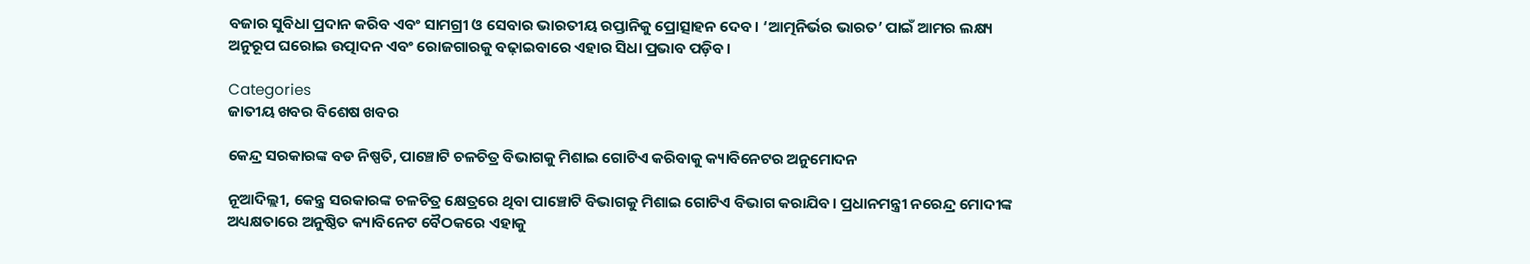ବଜାର ସୁବିଧା ପ୍ରଦାନ କରିବ ଏବଂ ସାମଗ୍ରୀ ଓ ସେବାର ଭାରତୀୟ ରପ୍ତାନିକୁ ପ୍ରୋତ୍ସାହନ ଦେବ। ‘ଆତ୍ମନିର୍ଭର ଭାରତ’ ପାଇଁ ଆମର ଲକ୍ଷ୍ୟ ଅନୁରୂପ ଘରୋଇ ଉତ୍ପାଦନ ଏବଂ ରୋଜଗାରକୁ ବଢ଼ାଇବାରେ ଏହାର ସିଧା ପ୍ରଭାବ ପଡ଼ିବ।

Categories
ଜାତୀୟ ଖବର ବିଶେଷ ଖବର

କେନ୍ଦ୍ର ସରକାରଙ୍କ ବଡ ନିଷ୍ପତି, ପାଞ୍ଚୋଟି ଚଳଚିତ୍ର ବିଭାଗକୁ ମିଶାଇ ଗୋଟିଏ କରିବାକୁ କ୍ୟାବିନେଟର ଅନୁମୋଦନ

ନୂଆଦିଲ୍ଲୀ, କେନ୍ତ୍ର ସରକାରଙ୍କ ଚଳଚିତ୍ର କ୍ଷେତ୍ରରେ ଥିବା ପାଞ୍ଚୋଟି ବିଭାଗକୁ ମିଶାଇ ଗୋଟିଏ ବିଭାଗ କରାଯିବ। ପ୍ରଧାନମନ୍ତ୍ରୀ ନରେନ୍ଦ୍ର ମୋଦୀଙ୍କ ଅଧ୍ୟକ୍ଷତାରେ ଅନୁଷ୍ଠିତ କ୍ୟାବିନେଟ ବୈଠକରେ ଏହାକୁ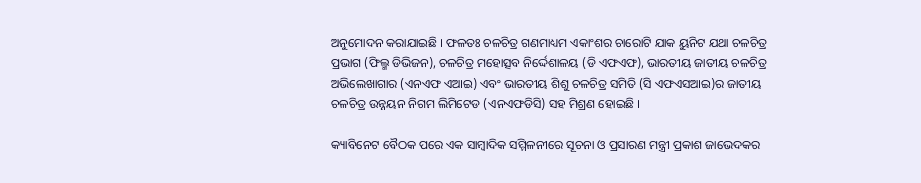ଅନୁମୋଦନ କରାଯାଇଛି । ଫଳତଃ ଚଳଚିତ୍ର ଗଣମାଧ୍ୟମ ଏକାଂଶର ଚାରୋଟି ଯାକ ୟୁନିଟ ଯଥା ଚଳଚିତ୍ର ପ୍ରଭାଗ (ଫିଲ୍ମ ଡିଭିଜନ), ଚଳଚିତ୍ର ମହୋତ୍ସବ ନିର୍ଦ୍ଦେଶାଳୟ (ଡି ଏଫଏଫ), ଭାରତୀୟ ଜାତୀୟ ଚଳଚିତ୍ର ଅଭିଲେଖାଗାର (ଏନଏଫ ଏଆଇ) ଏବଂ ଭାରତୀୟ ଶିଶୁ ଚଳଚିତ୍ର ସମିତି (ସି ଏଫଏସଆଇ)ର ଜାତୀୟ ଚଳଚିତ୍ର ଉନ୍ନୟନ ନିଗମ ଲିମିଟେଡ (ଏନଏଫଡିସି) ସହ ମିଶ୍ରଣ ହୋଇଛି ।

କ୍ୟାବିନେଟ ବୈଠକ ପରେ ଏକ ସାମ୍ବାଦିକ ସମ୍ମିଳନୀରେ ସୂଚନା ଓ ପ୍ରସାରଣ ମନ୍ତ୍ରୀ ପ୍ରକାଶ ଜାଭେଦକର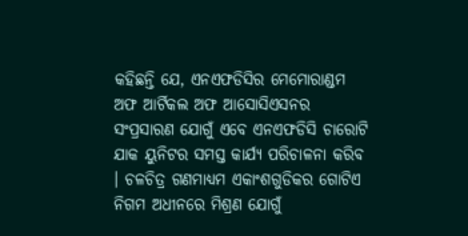କହିଛନ୍ତି ଯେ, ଏନଏଫଡିସିର ମେମୋରାଣ୍ଡମ ଅଫ ଆର୍ଟିକଲ ଅଫ ଆସୋସିଏସନର ସଂପ୍ରସାରଣ ଯୋଗୁଁ ଏବେ ଏନଏଫଡିସି ଚାରୋଟି ଯାକ ୟୁନିଟର ସମସ୍ତ କାର୍ଯ୍ୟ ପରିଚାଳନା କରିବ । ଚଳଚିତ୍ର ଗଣମାଧ୍ୟମ ଏକାଂଶଗୁଡିକର ଗୋଟିଏ ନିଗମ ଅଧୀନରେ ମିଶ୍ରଣ ଯୋଗୁଁ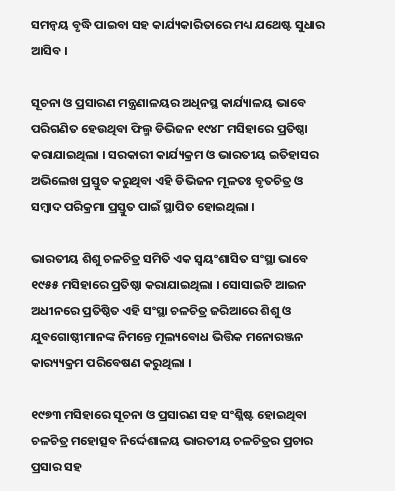ସମନ୍ଵୟ ବୃଦ୍ଧି ପାଇବା ସହ କାର୍ଯ୍ୟକାରିତାରେ ମଧ୍ୟ ଯଥେଷ୍ଟ ସୁଧାର ଆସିବ ।

ସୂଚନା ଓ ପ୍ରସାରଣ ମନ୍ତ୍ରଣାଳୟର ଅଧିନସ୍ଥ କାର୍ଯ୍ୟାଳୟ ଭାବେ ପରିଗଣିତ ହେଉଥିବା ଫିଲ୍ମ ଡିଭିଜନ ୧୯୪୮ ମସିହାରେ ପ୍ରତିଷ୍ଠା କରାଯାଇଥିଲା । ସରକାରୀ କାର୍ଯ୍ୟକ୍ରମ ଓ ଭାରତୀୟ ଇତିହାସର ଅଭିଲେଖ ପ୍ରସ୍ତୁତ କରୁଥିବା ଏହି ଡିଭିଜନ ମୂଳତଃ ବୃତଚିତ୍ର ଓ ସମ୍ବାଦ ପରିକ୍ରମା ପ୍ରସ୍ତୁତ ପାଇଁ ସ୍ଥାପିତ ହୋଇଥିଲା ।

ଭାରତୀୟ ଶିଶୁ ଚଳଚିତ୍ର ସମିତି ଏକ ସ୍ଵୟଂଶାସିତ ସଂସ୍ଥା ଭାବେ ୧୯୫୫ ମସିହାରେ ପ୍ରତିଷ୍ଠା କରାଯାଇଥିଲା । ସୋସାଇଟି ଆଇନ ଅଧୀନରେ ପ୍ରତିଷ୍ଠିତ ଏହି ସଂସ୍ଥା ଚଳଚିତ୍ର ଜରିଆରେ ଶିଶୁ ଓ ଯୁବଗୋଷ୍ଠୀମାନଙ୍କ ନିମନ୍ତେ ମୂଲ୍ୟବୋଧ ଭିତ୍ତିକ ମନୋରଞ୍ଜନ କାର‌୍ୟ୍ୟକ୍ରମ ପରିବେଷଣ କରୁଥିଲା ।

୧୯୭୩ ମସିହାରେ ସୂଚନା ଓ ପ୍ରସାରଣ ସହ ସଂଶ୍ଳିଷ୍ଟ ହୋଇଥିବା ଚଳଚିତ୍ର ମହୋତ୍ସବ ନିର୍ଦ୍ଦେଶାଳୟ ଭାରତୀୟ ଚଳଚିତ୍ରର ପ୍ରଚାର ପ୍ରସାର ସହ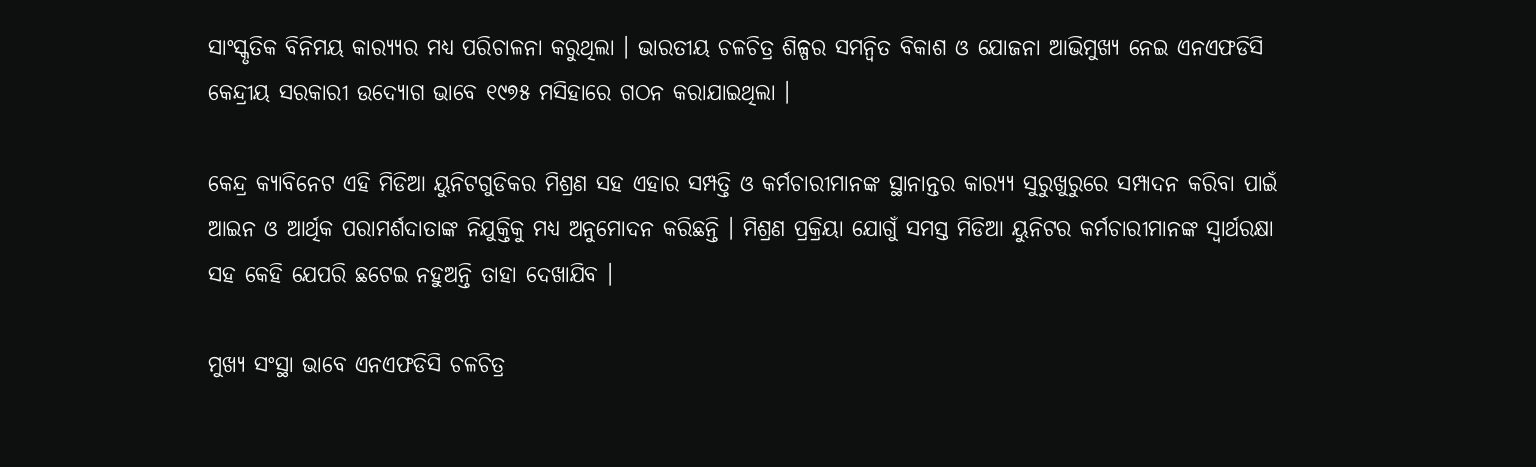ସାଂସ୍କୃତିକ ବିନିମୟ କାର‌୍ୟ୍ୟର ମଧ୍ୟ ପରିଚାଳନା କରୁଥିଲା । ଭାରତୀୟ ଚଳଚିତ୍ର ଶିଳ୍ପର ସମନ୍ଵିତ ବିକାଶ ଓ ଯୋଜନା ଆଭିମୁଖ୍ୟ ନେଇ ଏନଏଫଡିସି କେନ୍ଦ୍ରୀୟ ସରକାରୀ ଉଦ୍ୟୋଗ ଭାବେ ୧୯୭୫ ମସିହାରେ ଗଠନ କରାଯାଇଥିଲା ।

କେନ୍ଦ୍ର କ୍ୟାବିନେଟ ଏହି ମିଡିଆ ୟୁନିଟଗୁଡିକର ମିଶ୍ରଣ ସହ ଏହାର ସମ୍ପତ୍ତି ଓ କର୍ମଚାରୀମାନଙ୍କ ସ୍ଥାନାନ୍ତର କାର‌୍ୟ୍ୟ ସୁରୁଖୁରୁରେ ସମ୍ପାଦନ କରିବା ପାଇଁ ଆଇନ ଓ ଆର୍ଥିକ ପରାମର୍ଶଦାତାଙ୍କ ନିଯୁକ୍ତିକୁ ମଧ୍ୟ ଅନୁମୋଦନ କରିଛନ୍ତି । ମିଶ୍ରଣ ପ୍ରକ୍ରିୟା ଯୋଗୁଁ ସମସ୍ତ ମିଡିଆ ୟୁନିଟର କର୍ମଚାରୀମାନଙ୍କ ସ୍ଵାର୍ଥରକ୍ଷା ସହ କେହି ଯେପରି ଛଟେଇ ନହୁଅନ୍ତି ତାହା ଦେଖାଯିବ ।

ମୁଖ୍ୟ ସଂସ୍ଥା ଭାବେ ଏନଏଫଡିସି ଚଳଚିତ୍ର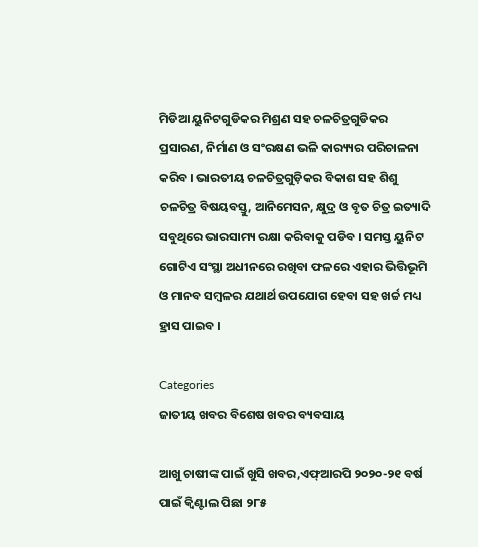ମିଡିଆ ୟୁନିଟଗୁଡିକର ମିଶ୍ରଣ ସହ ଚଳଚିତ୍ରଗୁଡିକର ପ୍ରସାରଣ, ନିର୍ମାଣ ଓ ସଂରକ୍ଷଣ ଭଳି କାର‌୍ୟ୍ୟର ପରିଚାଳନା କରିବ । ଭାରତୀୟ ଚଳଚିତ୍ରଗୁଡ଼ିକର ବିକାଶ ସହ ଶିଶୁ ଚଳଚିତ୍ର ବିଷୟବସ୍ତୁ, ଆନିମେସନ, କ୍ଷୁଦ୍ର ଓ ବୃତ ଚିତ୍ର ଇତ୍ୟାଦି ସବୁଥିରେ ଭାରସାମ୍ୟ ରକ୍ଷା କରିବାକୁ ପଡିବ । ସମସ୍ତ ୟୁନିଟ ଗୋଟିଏ ସଂସ୍ଥା ଅଧୀନରେ ରଖିବା ଫଳରେ ଏହାର ଭିତ୍ତିଭୂମି ଓ ମାନବ ସମ୍ବଳର ଯଥାର୍ଥ ଉପଯୋଗ ହେବା ସହ ଖର୍ଚ୍ଚ ମଧ୍ୟ ହ୍ରାସ ପାଇବ ।

Categories
ଜାତୀୟ ଖବର ବିଶେଷ ଖବର ବ୍ୟବସାୟ

ଆଖୁ ଚାଷୀଙ୍କ ପାଇଁ ଖୁସି ଖବର,ଏଫ୍‌ଆରପି ୨୦୨୦-୨୧ ବର୍ଷ ପାଇଁ କ୍ୱିଣ୍ଟାଲ ପିଛା ୨୮୫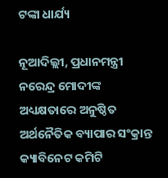ଟଙ୍କା ଧାର୍ଯ୍ୟ

ନୂଆଦିଲ୍ଲୀ, ପ୍ରଧାନମନ୍ତ୍ରୀ ନରେନ୍ଦ୍ର ମୋଦୀଙ୍କ ଅଧ୍ୟକ୍ଷତାରେ ଅନୁଷ୍ଠିତ ଅର୍ଥନୈତିକ ବ୍ୟାପାର ସଂକ୍ରାନ୍ତ କ୍ୟାବିନେଟ କମିଟି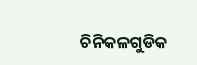ଚିନିକଳଗୁଡିକ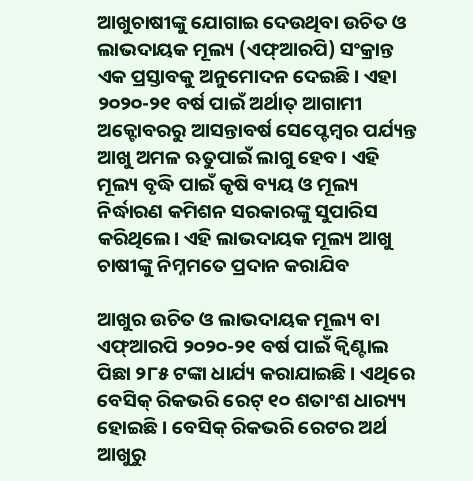ଆଖୁଚାଷୀଙ୍କୁ ଯୋଗାଇ ଦେଉଥିବା ଉଚିତ ଓ ଲାଭଦାୟକ ମୂଲ୍ୟ (ଏଫ୍‌ଆରପି) ସଂକ୍ରାନ୍ତ ଏକ ପ୍ରସ୍ତାବକୁ ଅନୁମୋଦନ ଦେଇଛି। ଏହା ୨୦୨୦-୨୧ ବର୍ଷ ପାଇଁ ଅର୍ଥାତ୍ ଆଗାମୀ ଅକ୍ଟୋବରରୁ ଆସନ୍ତାବର୍ଷ ସେପ୍ଟେମ୍ବର ପର୍ଯ୍ୟନ୍ତ ଆଖୁ ଅମଳ ଋତୁପାଇଁ ଲାଗୁ ହେବ। ଏହି ମୂଲ୍ୟ ବୃଦ୍ଧି ପାଇଁ କୃଷି ବ୍ୟୟ ଓ ମୂଲ୍ୟ ନିର୍ଦ୍ଧାରଣ କମିଶନ ସରକାରଙ୍କୁ ସୁପାରିସ କରିଥିଲେ। ଏହି ଲାଭଦାୟକ ମୂଲ୍ୟ ଆଖୁ ଚାଷୀଙ୍କୁ ନିମ୍ନମତେ ପ୍ରଦାନ କରାଯିବ

ଆଖୁର ଉଚିତ ଓ ଲାଭଦାୟକ ମୂଲ୍ୟ ବା ଏଫ୍‌ଆରପି ୨୦୨୦-୨୧ ବର୍ଷ ପାଇଁ କ୍ୱିଣ୍ଟାଲ ପିଛା ୨୮୫ ଟଙ୍କା ଧାର୍ଯ୍ୟ କରାଯାଇଛି । ଏଥିରେ ବେସିକ୍ ରିକଭରି ରେଟ୍ ୧୦ ଶତାଂଶ ଧାର‌୍ୟ୍ୟ ହୋଇଛି । ବେସିକ୍ ରିକଭରି ରେଟର ଅର୍ଥ ଆଖୁରୁ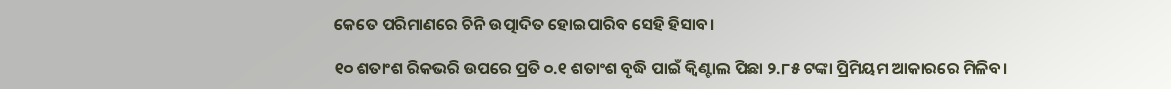କେତେ ପରିମାଣରେ ଚିନି ଉତ୍ପାଦିତ ହୋଇପାରିବ ସେହି ହିସାବ।

୧୦ ଶତାଂଶ ରିକଭରି ଉପରେ ପ୍ରତି ୦.୧ ଶତାଂଶ ବୃଦ୍ଧି ପାଇଁ କ୍ୱିଣ୍ଟାଲ ପିଛା ୨.୮୫ ଟଙ୍କା ପ୍ରିମିୟମ ଆକାରରେ ମିଳିବ।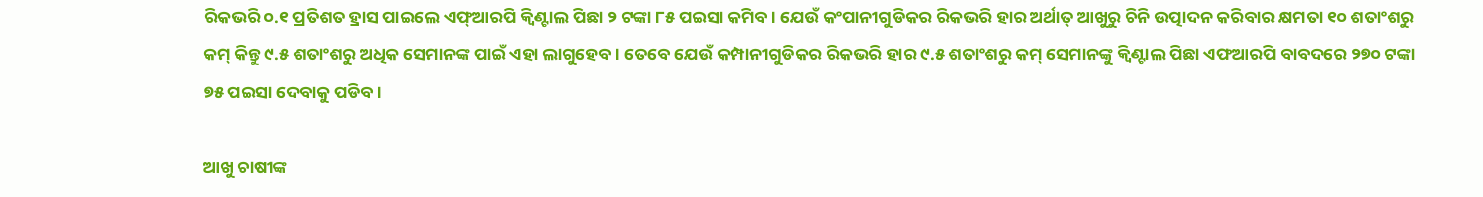ରିକଭରି ୦.୧ ପ୍ରତିଶତ ହ୍ରାସ ପାଇଲେ ଏଫ୍‌ଆରପି କ୍ୱିଣ୍ଟାଲ ପିଛା ୨ ଟଙ୍କା ୮୫ ପଇସା କମିବ। ଯେଉଁ କଂପାନୀଗୁଡିକର ରିକଭରି ହାର ଅର୍ଥାତ୍ ଆଖୁରୁ ଚିନି ଉତ୍ପାଦନ କରିବାର କ୍ଷମତା ୧୦ ଶତାଂଶରୁ କମ୍ କିନ୍ତୁ ୯.୫ ଶତାଂଶରୁ ଅଧିକ ସେମାନଙ୍କ ପାଇଁ ଏହା ଲାଗୁହେବ। ତେବେ ଯେଉଁ କମ୍ପାନୀଗୁଡିକର ରିକଭରି ହାର ୯.୫ ଶତାଂଶରୁ କମ୍ ସେମାନଙ୍କୁ କ୍ୱିଣ୍ଟାଲ ପିଛା ଏଫଆରପି ବାବଦରେ ୨୭୦ ଟଙ୍କା ୭୫ ପଇସା ଦେବାକୁ ପଡିବ।

ଆଖୁ ଚାଷୀଙ୍କ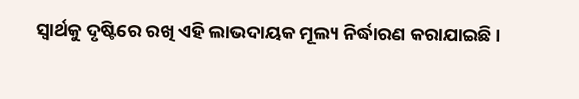ସ୍ୱାର୍ଥକୁ ଦୃଷ୍ଟିରେ ରଖି ଏହି ଲାଭଦାୟକ ମୂଲ୍ୟ ନିର୍ଦ୍ଧାରଣ କରାଯାଇଛି ।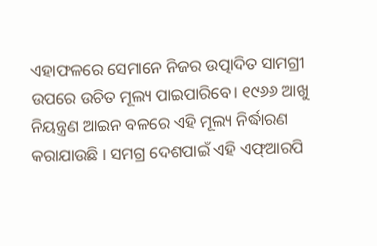ଏହାଫଳରେ ସେମାନେ ନିଜର ଉତ୍ପାଦିତ ସାମଗ୍ରୀ ଉପରେ ଉଚିତ ମୂଲ୍ୟ ପାଇପାରିବେ। ୧୯୬୬ ଆଖୁ ନିୟନ୍ତ୍ରଣ ଆଇନ ବଳରେ ଏହି ମୂଲ୍ୟ ନିର୍ଦ୍ଧାରଣ କରାଯାଉଛି । ସମଗ୍ର ଦେଶପାଇଁ ଏହି ଏଫ୍‌ଆରପି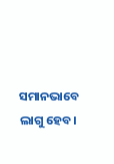ସମାନଭାବେ ଲାଗୁ ହେବ।